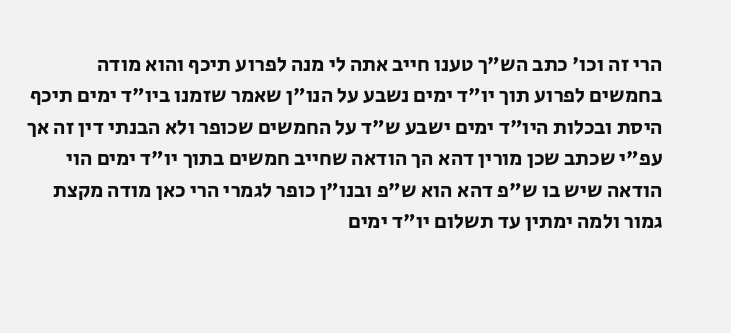הרי זה וכו' כתב הש"ך טענו חייב אתה לי מנה לפרוע תיכף והוא מודה בחמשים לפרוע תוך יו"ד ימים נשבע על הנו"ן שאמר שזמנו ביו"ד ימים תיכף היסת ובכלות היו"ד ימים ישבע ש"ד על החמשים שכופר ולא הבנתי דין זה אך עפ"י שכתב שכן מורין דהא הך הודאה שחייב חמשים בתוך יו"ד ימים הוי הודאה שיש בו ש"פ דהא הוא ש"פ ובנו"ן כופר לגמרי הרי כאן מודה מקצת גמור ולמה ימתין עד תשלום יו"ד ימים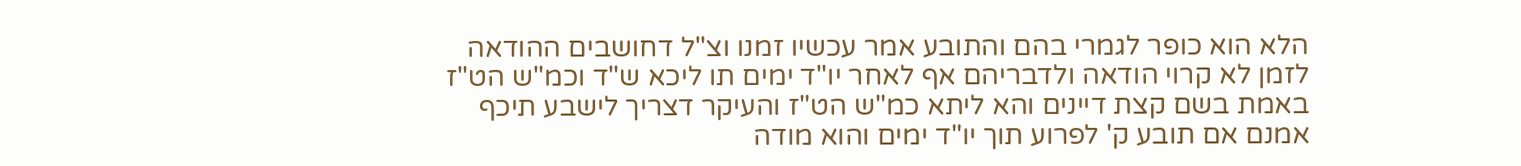הלא הוא כופר לגמרי בהם והתובע אמר עכשיו זמנו וצ"ל דחושבים ההודאה לזמן לא קרוי הודאה ולדבריהם אף לאחר יו"ד ימים תו ליכא ש"ד וכמ"ש הט"ז באמת בשם קצת דיינים והא ליתא כמ"ש הט"ז והעיקר דצריך לישבע תיכף אמנם אם תובע ק' לפרוע תוך יו"ד ימים והוא מודה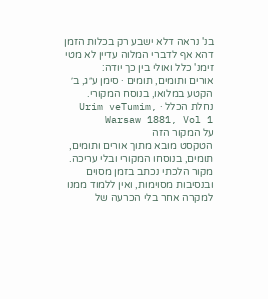בנ' נראה דלא ישבע רק בכלות הזמן דהא אף לדברי המלוה עדיין לא מטי זימנ' כלל ואולי בין כך יודה:
אורים ותומים, תומים · סימן ע״ג, ב׳
הקטע במלואו, בנוסח המקורי.
נחלת הכלל · Urim veTumim, Warsaw 1881, Vol 1
על המקור הזה
הטקסט מובא מתוך אורים ותומים, תומים, בנוסחו המקורי ובלי עריכה. מקור הלכתי נכתב בזמן מסוים ובנסיבות מסוימות, ואין ללמוד ממנו למקרה אחר בלי הכרעה של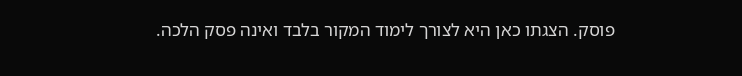פוסק. הצגתו כאן היא לצורך לימוד המקור בלבד ואינה פסק הלכה.